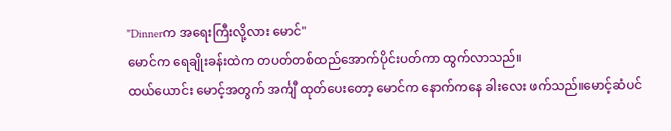"Dinnerက အရေးကြီးလို့လား မောင်"
မောင်က ရေချိုးခန်းထဲက တပတ်တစ်ထည်အောက်ပိုင်းပတ်ကာ ထွက်လာသည်။
ထယ်ယောင်း မောင့်အတွက် အင်္ကျီ ထုတ်ပေးတော့ မောင်က နောက်ကနေ ခါးလေး ဖက်သည်။မောင့်ဆံပင်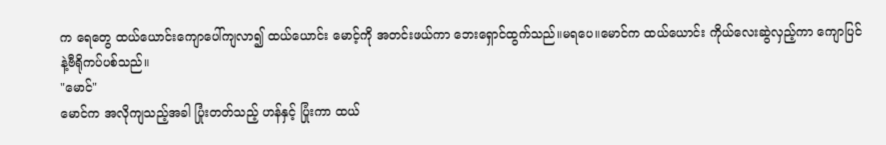က ရေတွေ ထယ်ယောင်းကျောပေါ်ကျလာ၍ ထယ်ယောင်း မောင့်ကို အတင်းဖယ်ကာ ဘေးရှောင်ထွက်သည်။မရပေ။မောင်က ထယ်ယောင်း ကိုယ်လေးဆွဲလှည့်ကာ ကျောပြင်နဲ့ဗီရိုကပ်ပစ်သည်။
"မောင်"
မောင်က အလိုကျသည့်အခါ ပြုံးတတ်သည့် ဟန်နှင့် ပြုံးကာ ထယ်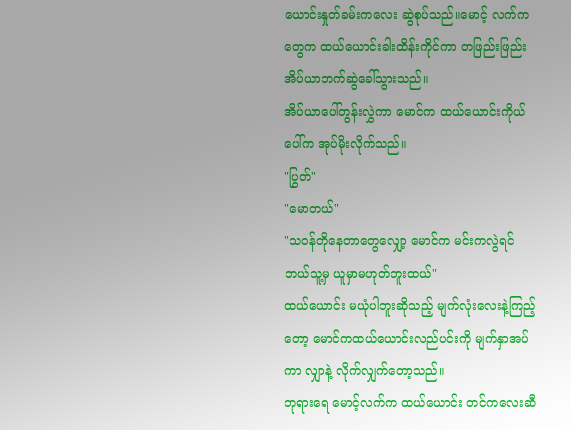ယောင်းနှုတ်ခမ်းကလေး ဆွဲစုပ်သည်။မောင့် လက်ကတွေက ထယ်ယောင်းခါးထိန်းကိုင်ကာ တဖြည်းဖြည်း အိပ်ယာဘက်ဆွဲခေါ်သွားသည်။
အိပ်ယာပေါ်တွန်းလွှဲကာ မောင်က ထယ်ယောင်းကိုယ်ပေါ်က အုပ်မိုးလိုက်သည်။
"ပြွတ်"
"မောတယ်"
"သဝန်တိုနေတာတွေလျှော့ မောင်က မင်းကလွဲရင် ဘယ်သူ့မှ ယူမှာမဟုတ်ဘူးထယ်"
ထယ်ယောင်း မယုံပါဘူးဆိုသည့် မျက်လုံးလေးနဲ့ကြည့်တော့ မောင်ကထယ်ယောင်းလည်ပင်းကို မျက်နှာအပ်ကာ လျှာနဲ့ လိုက်လျှက်တော့သည်။
ဘုရားရေ မောင့်လက်က ထယ်ယောင်း တင်ကလေးဆီ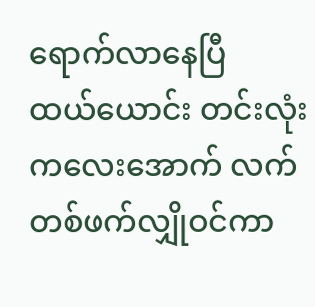ရောက်လာနေပြီ
ထယ်ယောင်း တင်းလုံးကလေးအောက် လက်တစ်ဖက်လျှိုဝင်ကာ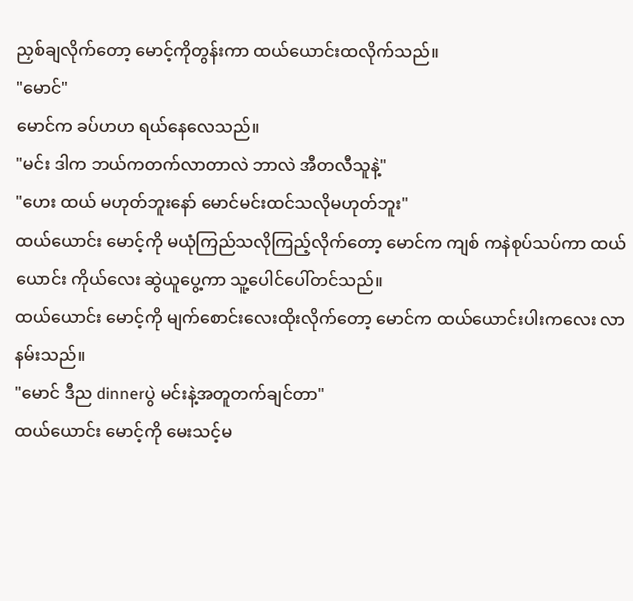ညှစ်ချလိုက်တော့ မောင့်ကိုတွန်းကာ ထယ်ယောင်းထလိုက်သည်။
"မောင်"
မောင်က ခပ်ဟဟ ရယ်နေလေသည်။
"မင်း ဒါက ဘယ်ကတက်လာတာလဲ ဘာလဲ အီတလီသူနဲ့"
"ဟေး ထယ် မဟုတ်ဘူးနော် မောင်မင်းထင်သလိုမဟုတ်ဘူး"
ထယ်ယောင်း မောင့်ကို မယုံကြည်သလိုကြည့်လိုက်တော့ မောင်က ကျစ် ကနဲစုပ်သပ်ကာ ထယ်ယောင်း ကိုယ်လေး ဆွဲယူပွေ့ကာ သူ့ပေါင်ပေါ်တင်သည်။
ထယ်ယောင်း မောင့်ကို မျက်စောင်းလေးထိုးလိုက်တော့ မောင်က ထယ်ယောင်းပါးကလေး လာနမ်းသည်။
"မောင် ဒီည dinnerပွဲ မင်းနဲ့အတူတက်ချင်တာ"
ထယ်ယောင်း မောင့်ကို မေးသင့်မ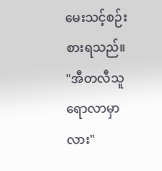မေးသင့်စဉ်းစားရသည်။
"အီတလီသူရောလာမှာလား"